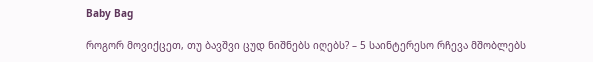Baby Bag

როგორ მოვიქცეთ, თუ ბავშვი ცუდ ნიშნებს იღებს? – 5 საინტერესო რჩევა მშობლებს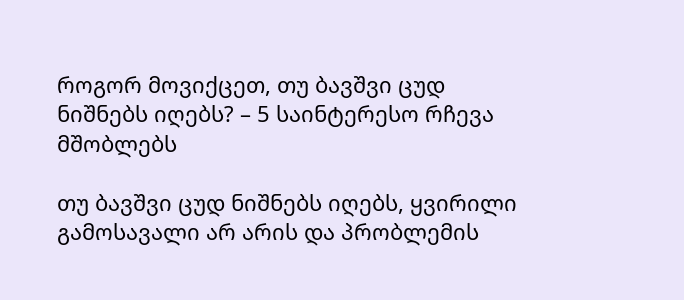როგორ მოვიქცეთ, თუ ბავშვი ცუდ ნიშნებს იღებს? – 5 საინტერესო რჩევა მშობლებს

თუ ბავშვი ცუდ ნიშნებს იღებს, ყვირილი გამოსავალი არ არის და პრობლემის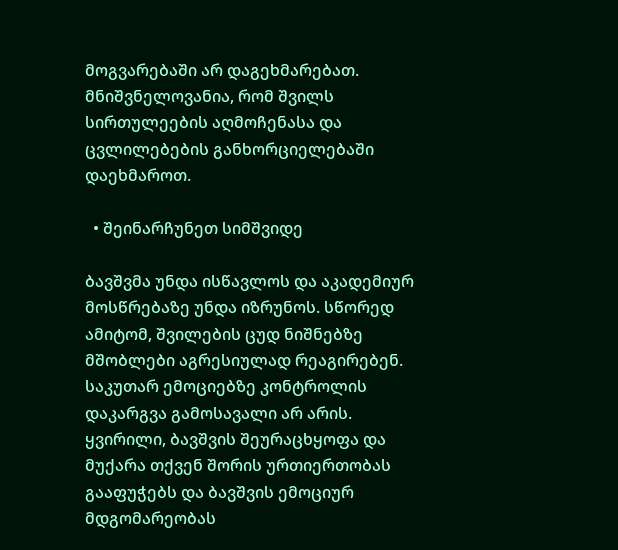მოგვარებაში არ დაგეხმარებათ. მნიშვნელოვანია, რომ შვილს სირთულეების აღმოჩენასა და ცვლილებების განხორციელებაში დაეხმაროთ.

  • შეინარჩუნეთ სიმშვიდე

ბავშვმა უნდა ისწავლოს და აკადემიურ მოსწრებაზე უნდა იზრუნოს. სწორედ ამიტომ, შვილების ცუდ ნიშნებზე მშობლები აგრესიულად რეაგირებენ. საკუთარ ემოციებზე კონტროლის დაკარგვა გამოსავალი არ არის. ყვირილი, ბავშვის შეურაცხყოფა და მუქარა თქვენ შორის ურთიერთობას გააფუჭებს და ბავშვის ემოციურ მდგომარეობას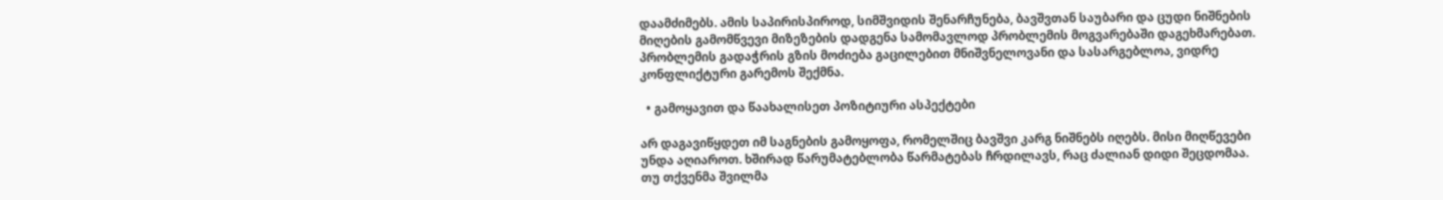დაამძიმებს. ამის საპირისპიროდ, სიმშვიდის შენარჩუნება, ბავშვთან საუბარი და ცუდი ნიშნების მიღების გამომწვევი მიზეზების დადგენა სამომავლოდ პრობლემის მოგვარებაში დაგეხმარებათ. პრობლემის გადაჭრის გზის მოძიება გაცილებით მნიშვნელოვანი და სასარგებლოა, ვიდრე კონფლიქტური გარემოს შექმნა.

  • გამოყავით და წაახალისეთ პოზიტიური ასპექტები

არ დაგავიწყდეთ იმ საგნების გამოყოფა, რომელშიც ბავშვი კარგ ნიშნებს იღებს. მისი მიღწევები უნდა აღიაროთ. ხშირად წარუმატებლობა წარმატებას ჩრდილავს, რაც ძალიან დიდი შეცდომაა. თუ თქვენმა შვილმა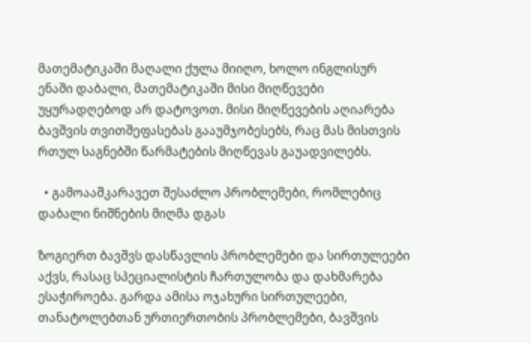მათემატიკაში მაღალი ქულა მიიღო, ხოლო ინგლისურ ენაში დაბალი, მათემატიკაში მისი მიღწევები უყურადღებოდ არ დატოვოთ. მისი მიღწევების აღიარება ბავშვის თვითშეფასებას გააუმჯობესებს, რაც მას მისთვის რთულ საგნებში წარმატების მიღწევას გაუადვილებს.

  • გამოააშკარავეთ შესაძლო პრობლემები, რომლებიც დაბალი ნიშნების მიღმა დგას

ზოგიერთ ბავშვს დასწავლის პრობლემები და სირთულეები აქვს, რასაც სპეციალისტის ჩართულობა და დახმარება ესაჭიროება. გარდა ამისა ოჯახური სირთულეები, თანატოლებთან ურთიერთობის პრობლემები, ბავშვის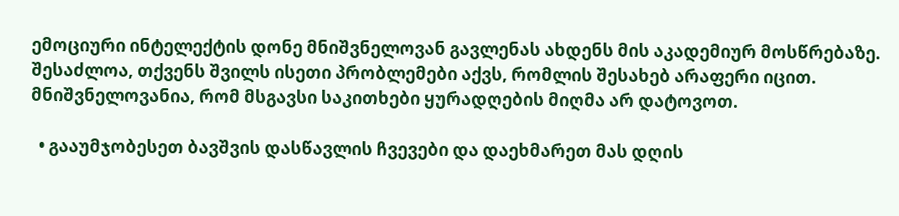ემოციური ინტელექტის დონე მნიშვნელოვან გავლენას ახდენს მის აკადემიურ მოსწრებაზე. შესაძლოა, თქვენს შვილს ისეთი პრობლემები აქვს, რომლის შესახებ არაფერი იცით. მნიშვნელოვანია, რომ მსგავსი საკითხები ყურადღების მიღმა არ დატოვოთ.

  • გააუმჯობესეთ ბავშვის დასწავლის ჩვევები და დაეხმარეთ მას დღის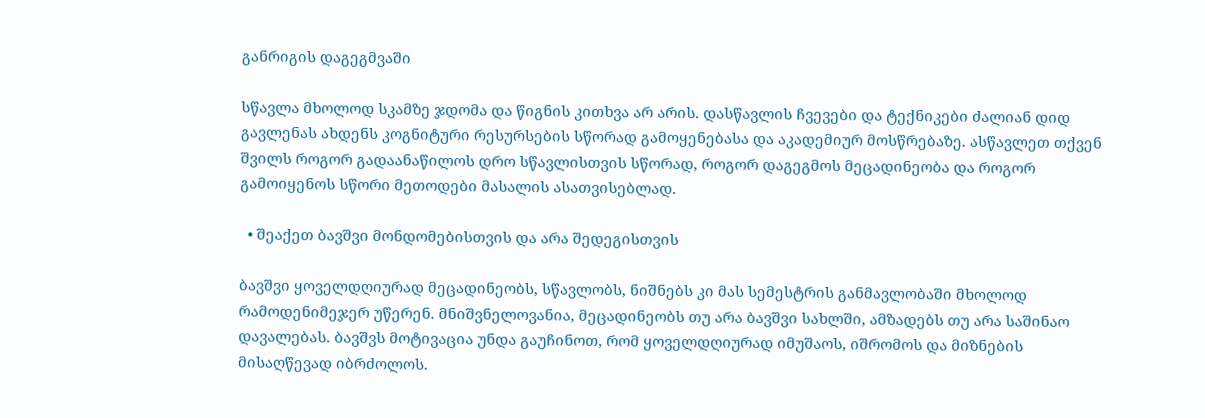განრიგის დაგეგმვაში

სწავლა მხოლოდ სკამზე ჯდომა და წიგნის კითხვა არ არის. დასწავლის ჩვევები და ტექნიკები ძალიან დიდ გავლენას ახდენს კოგნიტური რესურსების სწორად გამოყენებასა და აკადემიურ მოსწრებაზე. ასწავლეთ თქვენ შვილს როგორ გადაანაწილოს დრო სწავლისთვის სწორად, როგორ დაგეგმოს მეცადინეობა და როგორ გამოიყენოს სწორი მეთოდები მასალის ასათვისებლად.

  • შეაქეთ ბავშვი მონდომებისთვის და არა შედეგისთვის

ბავშვი ყოველდღიურად მეცადინეობს, სწავლობს, ნიშნებს კი მას სემესტრის განმავლობაში მხოლოდ რამოდენიმეჯერ უწერენ. მნიშვნელოვანია, მეცადინეობს თუ არა ბავშვი სახლში, ამზადებს თუ არა საშინაო დავალებას. ბავშვს მოტივაცია უნდა გაუჩინოთ, რომ ყოველდღიურად იმუშაოს, იშრომოს და მიზნების მისაღწევად იბრძოლოს.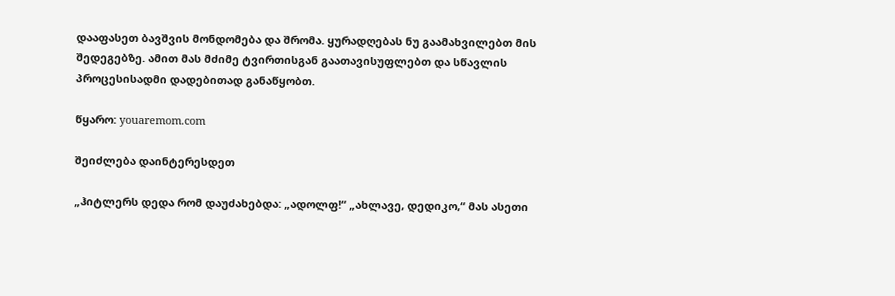დააფასეთ ბავშვის მონდომება და შრომა. ყურადღებას ნუ გაამახვილებთ მის შედეგებზე. ამით მას მძიმე ტვირთისგან გაათავისუფლებთ და სწავლის პროცესისადმი დადებითად განაწყობთ.

წყარო: youaremom.com

შეიძლება დაინტერესდეთ

„ჰიტლერს დედა რომ დაუძახებდა: „ადოლფ!“ „ახლავე, დედიკო,“ მას ასეთი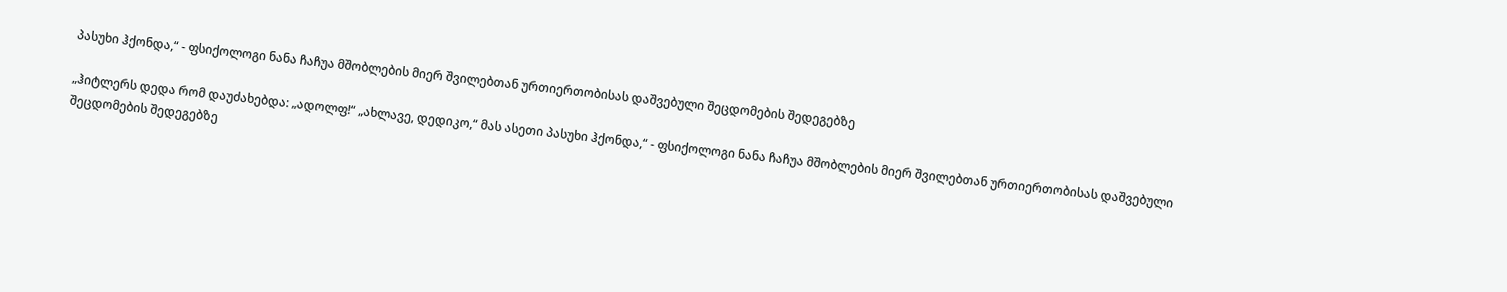პასუხი ჰქონდა,“ - ფსიქოლოგი ნანა ჩაჩუა მშობლების მიერ შვილებთან ურთიერთობისას დაშვებული შეცდომების შედეგებზე

„ჰიტლერს დედა რომ დაუძახებდა: „ადოლფ!“ „ახლავე, დედიკო,“ მას ასეთი პასუხი ჰქონდა,“ - ფსიქოლოგი ნანა ჩაჩუა მშობლების მიერ შვილებთან ურთიერთობისას დაშვებული შეცდომების შედეგებზე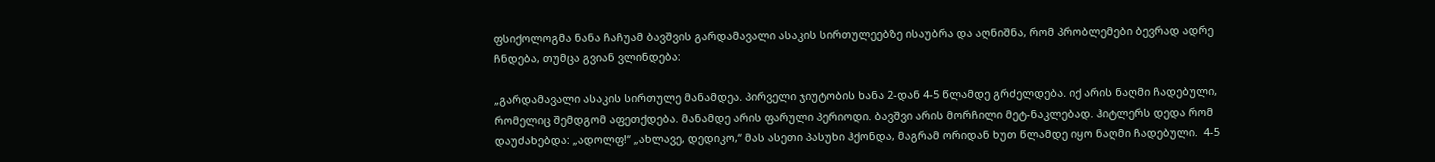ფსიქოლოგმა ნანა ჩაჩუამ ბავშვის გარდამავალი ასაკის სირთულეებზე ისაუბრა და აღნიშნა, რომ პრობლემები ბევრად ადრე ჩნდება, თუმცა გვიან ვლინდება:

„გარდამავალი ასაკის სირთულე მანამდეა. პირველი ჯიუტობის ხანა 2-დან 4-5 წლამდე გრძელდება. იქ არის ნაღმი ჩადებული, რომელიც შემდგომ აფეთქდება. მანამდე არის ფარული პერიოდი. ბავშვი არის მორჩილი მეტ-ნაკლებად. ჰიტლერს დედა რომ დაუძახებდა: „ადოლფ!“ „ახლავე, დედიკო,“ მას ასეთი პასუხი ჰქონდა, მაგრამ ორიდან ხუთ წლამდე იყო ნაღმი ჩადებული.  4-5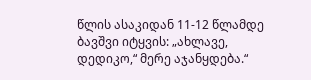წლის ასაკიდან 11-12 წლამდე ბავშვი იტყვის: „ახლავე, დედიკო,“ მერე აჯანყდება.“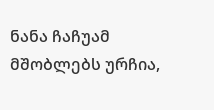ნანა ჩაჩუამ მშობლებს ურჩია,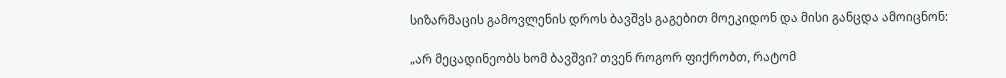სიზარმაცის გამოვლენის დროს ბავშვს გაგებით მოეკიდონ და მისი განცდა ამოიცნონ:

„არ მეცადინეობს ხომ ბავშვი? თვენ როგორ ფიქრობთ, რატომ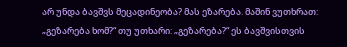არ უნდა ბავშვს მეცადინეობა? მას ეზარება. მაშინ ვუთხრათ: „გეზარება ხომ?“ თუ უთხარი: „გეზარება?“ ეს ბავშვისთვის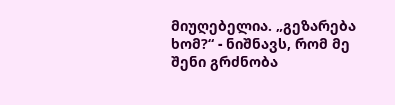მიუღებელია. „გეზარება ხომ?“ - ნიშნავს, რომ მე შენი გრძნობა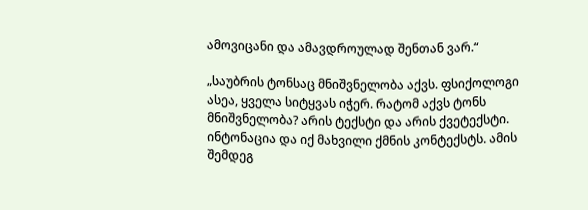ამოვიცანი და ამავდროულად შენთან ვარ.“

„საუბრის ტონსაც მნიშვნელობა აქვს. ფსიქოლოგი ასეა, ყველა სიტყვას იჭერ. რატომ აქვს ტონს მნიშვნელობა? არის ტექსტი და არის ქვეტექსტი. ინტონაცია და იქ მახვილი ქმნის კონტექსტს. ამის შემდეგ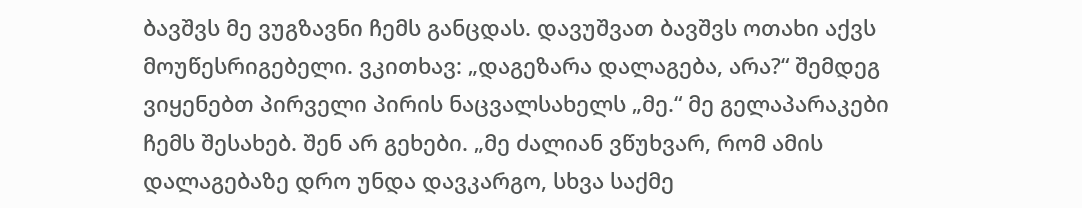ბავშვს მე ვუგზავნი ჩემს განცდას. დავუშვათ ბავშვს ოთახი აქვს მოუწესრიგებელი. ვკითხავ: „დაგეზარა დალაგება, არა?“ შემდეგ ვიყენებთ პირველი პირის ნაცვალსახელს „მე.“ მე გელაპარაკები ჩემს შესახებ. შენ არ გეხები. „მე ძალიან ვწუხვარ, რომ ამის დალაგებაზე დრო უნდა დავკარგო, სხვა საქმე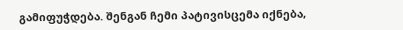გამიფუჭდება. შენგან ჩემი პატივისცემა იქნება,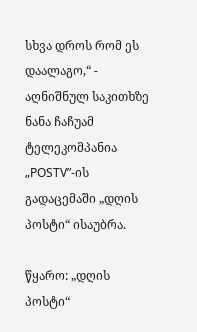სხვა დროს რომ ეს დაალაგო,“ - აღნიშნულ საკითხზე ნანა ჩაჩუამ ტელეკომპანია „POSTV”-ის გადაცემაში „დღის პოსტი“ ისაუბრა.

წყარო: „დღის პოსტი“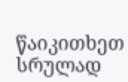წაიკითხეთ სრულად